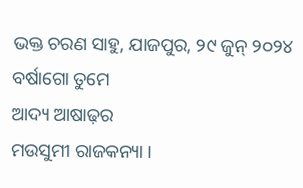ଭକ୍ତ ଚରଣ ସାହୁ, ଯାଜପୁର, ୨୯ ଜୁନ୍ ୨୦୨୪
ବର୍ଷାଗୋ ତୁମେ
ଆଦ୍ୟ ଆଷାଢ଼ର
ମଉସୁମୀ ରାଜକନ୍ୟା ।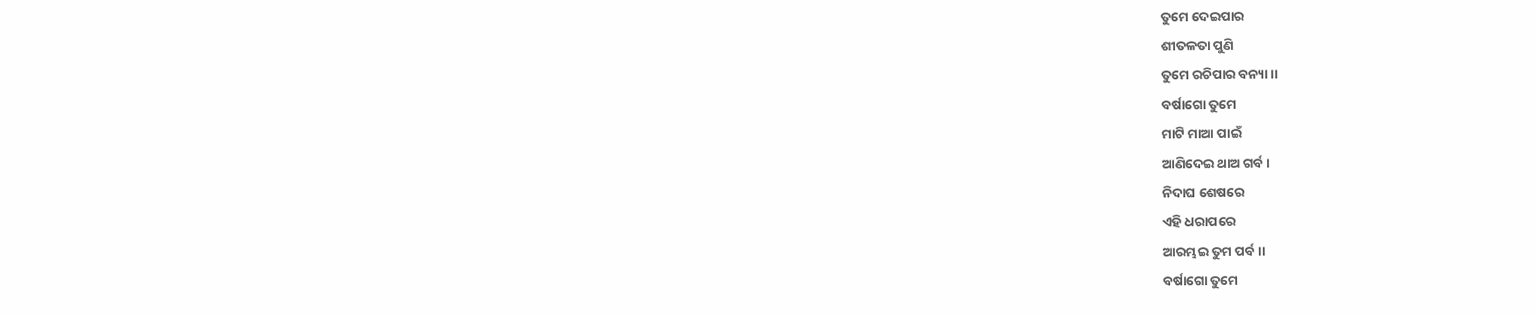ତୁମେ ଦେଇପାର
ଶୀତଳତା ପୁଣି
ତୁମେ ରଚିପାର ବନ୍ୟା ।।
ବର୍ଷାଗୋ ତୁମେ
ମାଟି ମାଆ ପାଇଁ
ଆଣିଦେଇ ଥାଅ ଗର୍ବ ।
ନିଦାଘ ଶେଷରେ
ଏହି ଧରାପରେ
ଆରମ୍ଭଇ ତୁମ ପର୍ବ ।।
ବର୍ଷାଗୋ ତୁମେ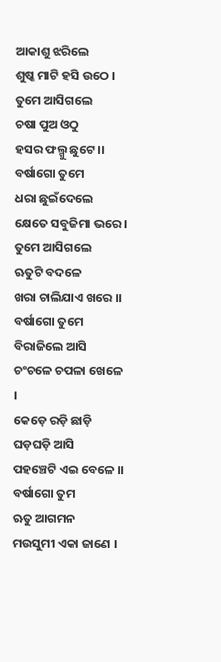ଆକାଶୁ ଝରିଲେ
ଶୁଷ୍କ ମାଟି ହସି ଉଠେ ।
ତୁମେ ଆସିଗଲେ
ଚଷା ପୁଅ ଓଠୁ
ହସର ଫଲ୍ଗୁ ଛୁଟେ ।।
ବର୍ଷାଗୋ ତୁମେ
ଧରା ଛୁଇଁଦେଲେ
କ୍ଷେତେ ସବୁଜିମା ଭରେ ।
ତୁମେ ଆସିଗଲେ
ଋତୁଟି ବଦଳେ
ଖରା ଚାଲିଯାଏ ଖରେ ।।
ବର୍ଷାଗୋ ତୁମେ
ବିରାଜିଲେ ଆସି
ଚଂଚଳେ ଚପଳା ଖେଳେ ।
କେଡ଼େ ରଡ଼ି ଛାଡ଼ି
ଘଡ଼ଘଡ଼ି ଆସି
ପହଞ୍ଚେଟି ଏଇ ବେଳେ ।।
ବର୍ଷାଗୋ ତୁମ
ଋତୁ ଆଗମନ
ମଉସୁମୀ ଏକା ଜାଣେ ।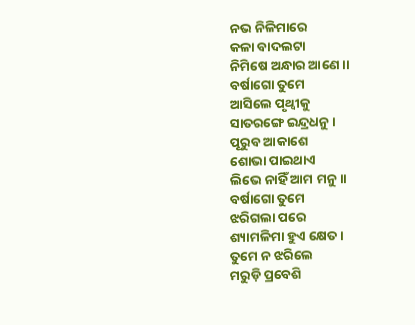ନଭ ନିଳିମାରେ
କଳା ବାଦଲଟା
ନିମିଷେ ଅନ୍ଧାର ଆଣେ ।।
ବର୍ଷାଗୋ ତୁମେ
ଆସିଲେ ପୃଥ୍ୱୀକୁ
ସାତରଙ୍ଗେ ଇନ୍ଦ୍ରଧନୁ ।
ପୂରୁବ ଆକାଶେ
ଶୋଭା ପାଇଥାଏ
ଲିଭେ ନାହିଁ ଆମ ମନୁ ।।
ବର୍ଷାଗୋ ତୁମେ
ଝରିଗଲା ପରେ
ଶ୍ୟାମଳିମା ହୁଏ କ୍ଷେତ ।
ତୁମେ ନ ଝରିଲେ
ମରୁଡ଼ି ପ୍ରବେଶି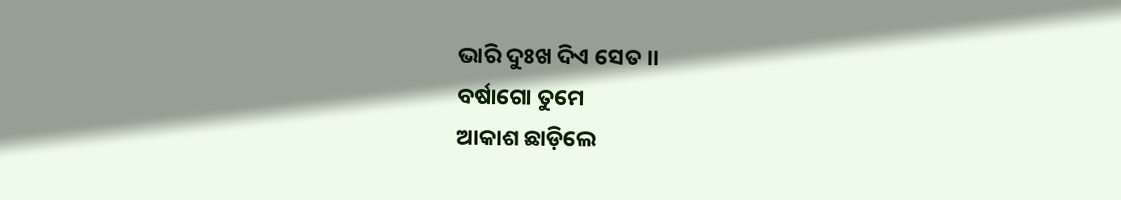ଭାରି ଦୁଃଖ ଦିଏ ସେତ ।।
ବର୍ଷାଗୋ ତୁମେ
ଆକାଶ ଛାଡ଼ିଲେ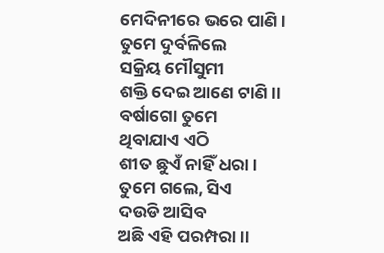ମେଦିନୀରେ ଭରେ ପାଣି ।
ତୁମେ ଦୁର୍ବଳିଲେ
ସକ୍ରିୟ ମୌସୁମୀ
ଶକ୍ତି ଦେଇ ଆଣେ ଟାଣି ।।
ବର୍ଷାଗୋ ତୁମେ
ଥିବାଯାଏ ଏଠି
ଶୀତ ଛୁଏଁ ନାହିଁ ଧରା ।
ତୁମେ ଗଲେ, ସିଏ
ଦଉଡି ଆସିବ
ଅଛି ଏହି ପରମ୍ପରା ।।